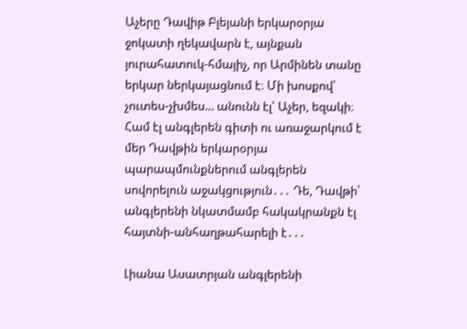Աչերը Դավիթ Բլեյանի երկարօրյա ջոկատի ղեկավարն է, այնքան յուրահատուկ-հմայիչ, որ Արմինեն տանը երկար ներկայացնում է։ Մի խոսքով՝ չուտես-չխմես… անունն էլ՝ Աչեր, եզակի։ Համ էլ անգլերեն գիտի ու առաջարկում է մեր Դավթին երկարօրյա պարապմունքներում անգլերեն սովորելուն աջակցություն․․․ Դե, Դավթի՝ անգլերենի նկատմամբ հակակրանքն էլ հայտնի-անհաղթահարելի է․․․

Լիանա Ասատրյան անգլերենի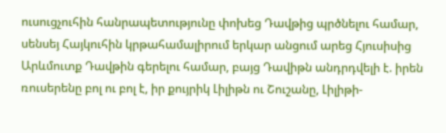ուսուցչուհին հանրապետությունը փոխեց Դավթից պրծնելու համար, սենսեյ Հայկուհին կրթահամալիրում երկար անցում արեց Հյուսիսից Արևմուտք Դավթին գերելու համար, բայց Դավիթն անդրդվելի է. իրեն ռուսերենը բոլ ու բոլ է, իր քույրիկ Լիլիթն ու Շուշանը, Լիլիթի-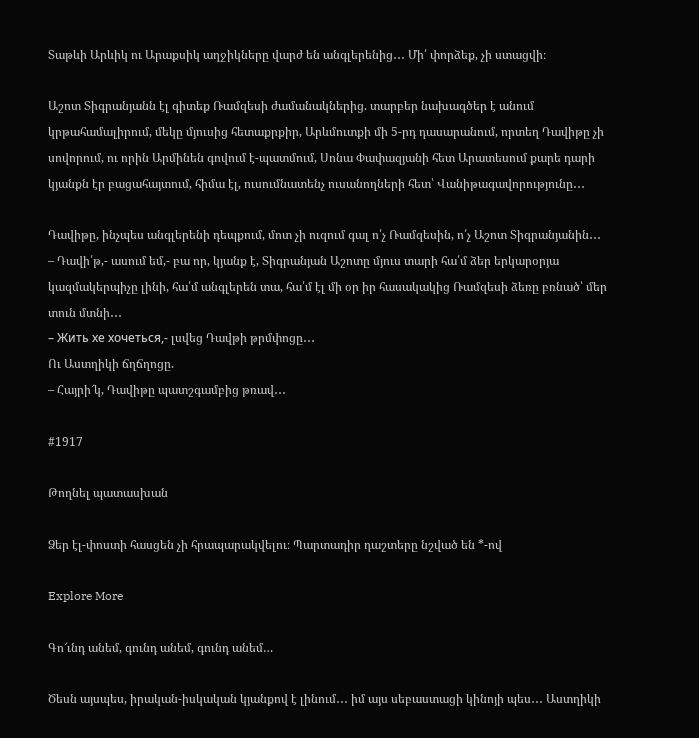Տաթևի Արևիկ ու Արաքսիկ աղջիկները վարժ են անգլերենից․․․ Մի՛ փորձեք, չի ստացվի։

Աշոտ Տիգրանյանն էլ գիտեք Ռամզեսի ժամանակներից. տարբեր նախագծեր է անում կրթահամալիրում, մեկը մյուսից հետաքրքիր, Արևմուտքի մի 5-րդ դասարանում, որտեղ Դավիթը չի սովորում, ու որին Արմինեն գովում է-պատմում, Սոնա Փափազյանի հետ Արատեսում քարե դարի կյանքն էր բացահայտում, հիմա էլ, ուսումնատենչ ուսանողների հետ՝ Վանիթագավորությունը․․․

Դավիթը, ինչպես անգլերենի դեպքում, մոտ չի ուզում գալ ո՛չ Ռամզեսին, ո՛չ Աշոտ Տիգրանյանին․․․
– Դավի՛թ,- ասում եմ,- բա որ, կյանք է, Տիգրանյան Աշոտը մյուս տարի հա՛մ ձեր երկարօրյա կազմակերպիչը լինի, հա՛մ անգլերեն տա, հա՛մ էլ մի օր իր հասակակից Ռամզեսի ձեռը բռնած՝ մեր տուն մտնի․․․
– Жить хе хочеться,- լսվեց Դավթի թրմփոցը․․․
Ու Աստղիկի ճղճղոցը.
– Հայրի՜կ, Դավիթը պատշգամբից թռավ․․․

#1917

Թողնել պատասխան

Ձեր էլ-փոստի հասցեն չի հրապարակվելու։ Պարտադիր դաշտերը նշված են *-ով

Explore More

Գո՜ւնդ անեմ, գունդ անեմ, գունդ անեմ…

Ծեսն այսպես, իրական-իսկական կյանքով է լինում․․․ իմ այս սեբաստացի կինոյի պես․․․ Աստղիկի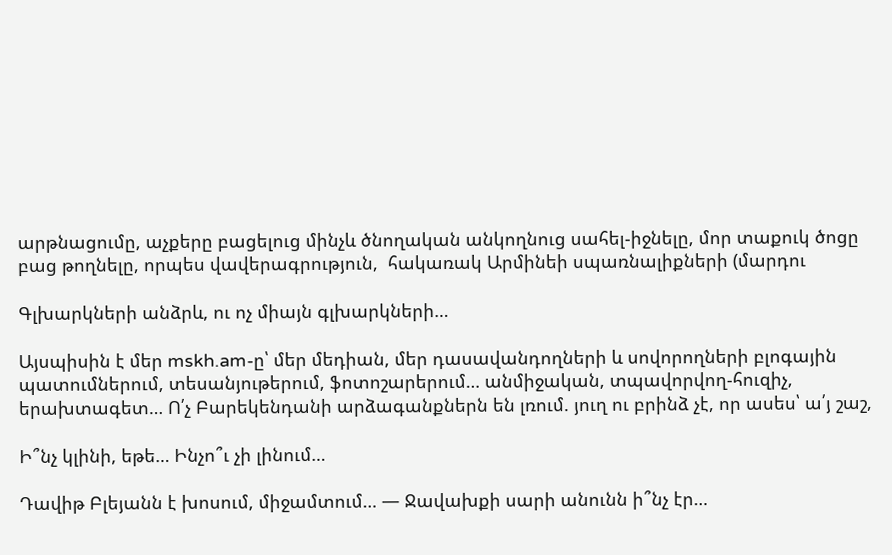արթնացումը, աչքերը բացելուց մինչև ծնողական անկողնուց սահել-իջնելը, մոր տաքուկ ծոցը բաց թողնելը, որպես վավերագրություն,  հակառակ Արմինեի սպառնալիքների (մարդու

Գլխարկների անձրև, ու ոչ միայն գլխարկների…

Այսպիսին է մեր mskh.am-ը՝ մեր մեդիան, մեր դասավանդողների և սովորողների բլոգային պատումներում, տեսանյութերում, ֆոտոշարերում… անմիջական, տպավորվող-հուզիչ, երախտագետ… Ո՛չ Բարեկենդանի արձագանքներն են լռում. յուղ ու բրինձ չէ, որ ասես՝ ա՛յ շաշ,

Ի՞նչ կլինի, եթե… Ինչո՞ւ չի լինում…

Դավիթ Բլեյանն է խոսում, միջամտում… — Ջավախքի սարի անունն ի՞նչ էր…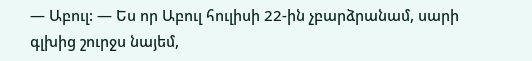— Աբուլ: — Ես որ Աբուլ հուլիսի 22-ին չբարձրանամ, սարի գլխից շուրջս նայեմ,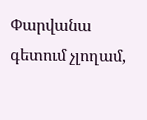Փարվանա գետում չլողամ,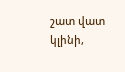շատ վատ կլինի,